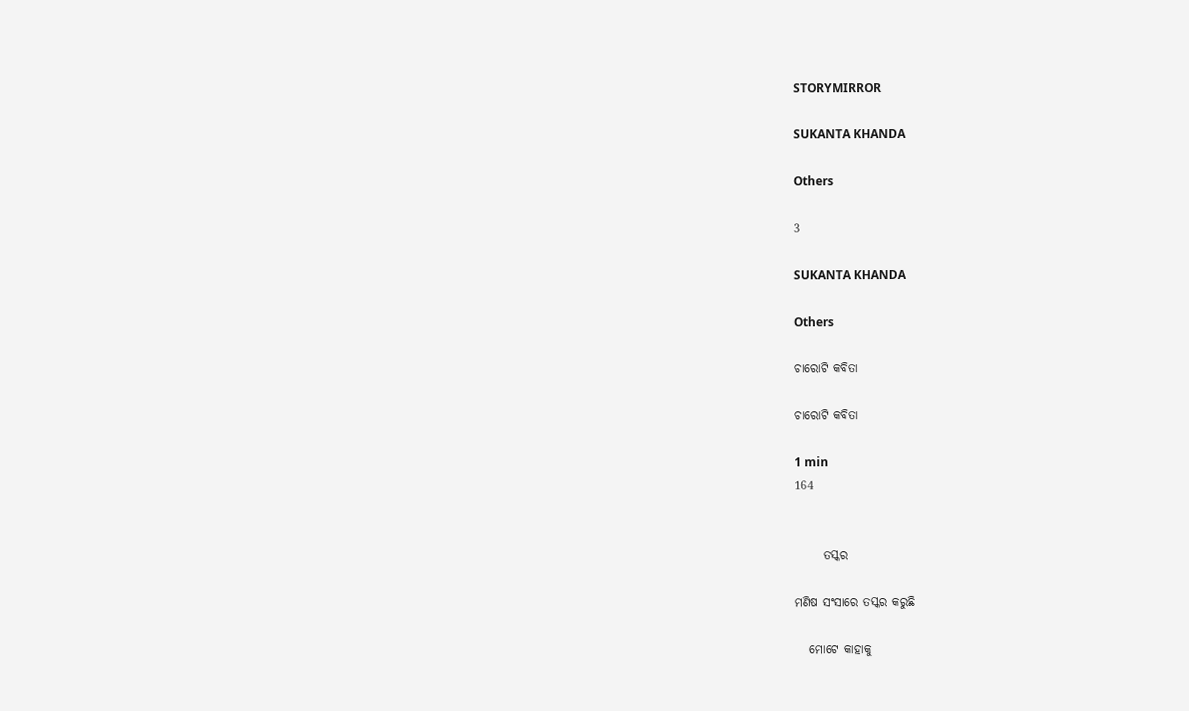STORYMIRROR

SUKANTA KHANDA

Others

3

SUKANTA KHANDA

Others

ଚାରୋଟି କବିତା

ଚାରୋଟି କବିତା

1 min
164


      ତସ୍କର

ମଣିଷ ସଂସାରେ ତସ୍କର କରୁଛି

   ମୋଟେ କାହାକୁ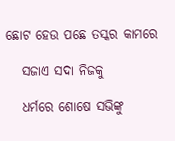ଛୋଟ ହେଉ ପଛେ ତସ୍କର କାମରେ

   ସଜାଏ ସଦା ନିଜକୁ

   ଧର୍ମରେ ଶୋଷେ ସଭିଙ୍କୁ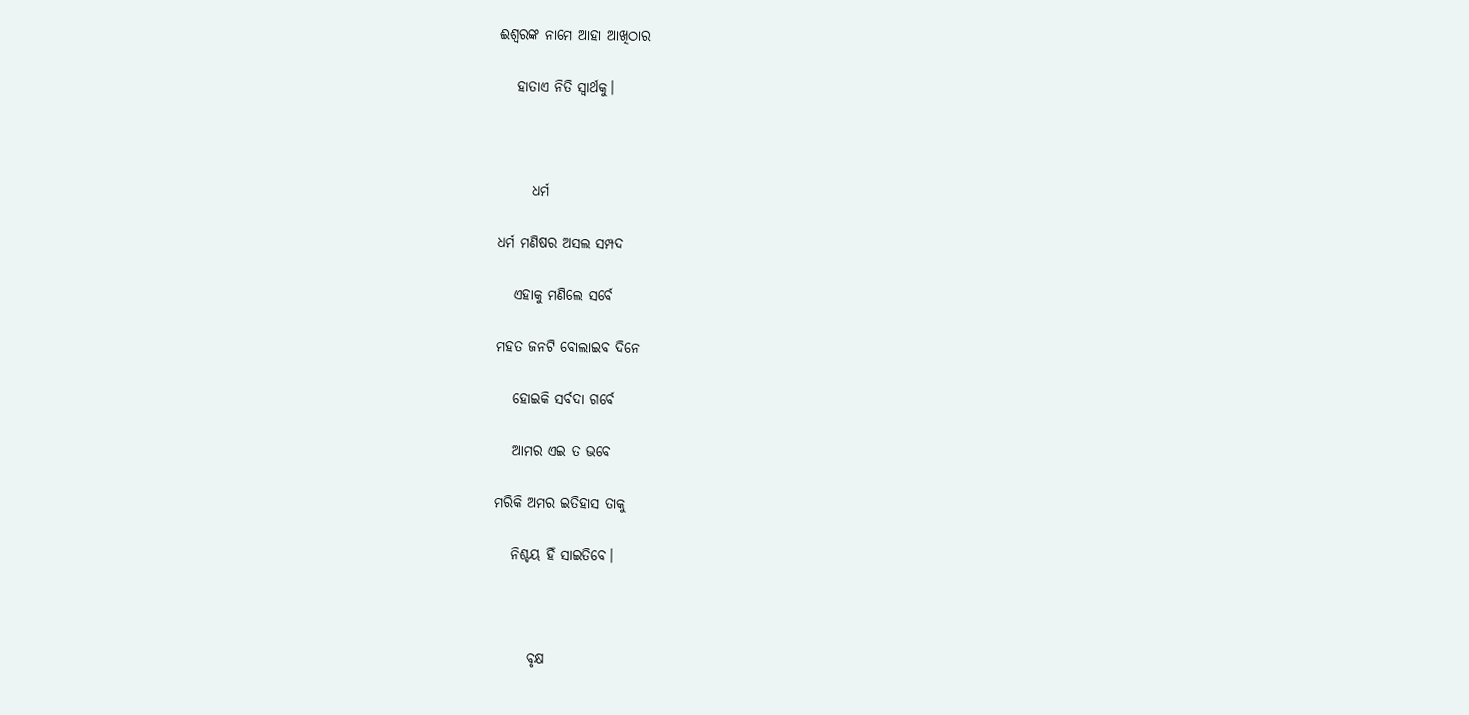ଈଶ୍ବରଙ୍କ ନାମେ ଆହା ଆଖିଠାର

   ହାତାଏ ନିତି ସ୍ବାର୍ଥକୁ।



      ଧର୍ମ

ଧର୍ମ ମଣିଷର ଅସଲ ସମ୍ପଦ

   ଏହାକୁ ମଣିଲେ ସର୍ବେ

ମହତ ଜନଟି ବୋଲାଇବ ଦିନେ

   ହୋଇକି ସର୍ବଦା ଗର୍ବେ

   ଆମର ଏଇ ତ ଭବେ

ମରିକି ଅମର ଇତିହାସ ତାକୁ

   ନିଶ୍ଚୟ ହିଁ ସାଇତିବେ।



      ବୃକ୍ଷ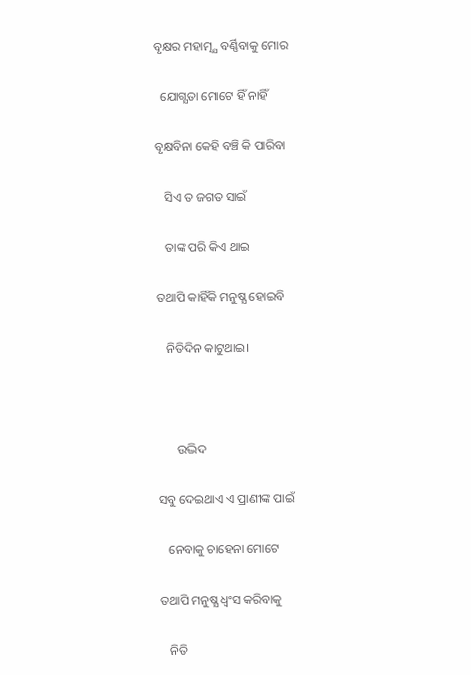ବୃକ୍ଷର ମହାତ୍ମ୍ଯ ବର୍ଣ୍ଣିବାକୁ ମୋର

  ଯୋଗ୍ଯତା ମୋଟେ ହିଁ ନାହିଁ

ବୃକ୍ଷବିନା କେହି ବଞ୍ଚି କି ପାରିବା

   ସିଏ ତ ଜଗତ ସାଇଁ

   ତାଙ୍କ ପରି କିଏ ଥାଇ

ତଥାପି କାହିଁକି ମନୁଷ୍ଯ ହୋଇବି

   ନିତିଦିନ କାଟୁଥାଇ।



      ଉଦ୍ଭିଦ

ସବୁ ଦେଇଥାଏ ଏ ପ୍ରାଣୀଙ୍କ ପାଇଁ

   ନେବାକୁ ଚାହେନା ମୋଟେ

ତଥାପି ମନୁଷ୍ଯ ଧ୍ବଂସ କରିବାକୁ

   ନିତି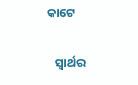କାଟେ

   ସ୍ବାର୍ଥର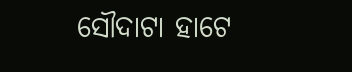ସୌଦାଟା ହାଟେ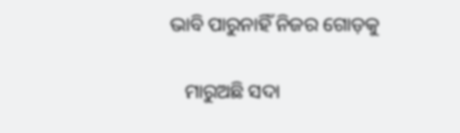ଭାବି ପାରୁନାହିଁ ନିଜର ଗୋଡ଼କୁ

   ମାରୁଅଛି ସଦା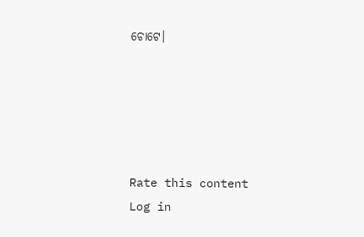ଚୋଟେ।





Rate this content
Log in